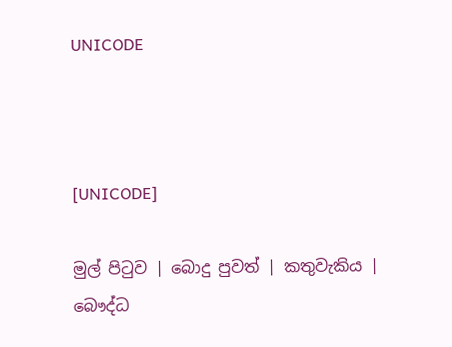UNICODE



[UNICODE]

මුල් පිටුව | බොදු පුවත් | කතුවැකිය | බෞද්ධ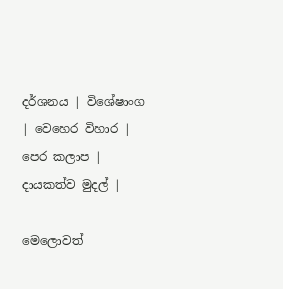දර්ශනය | විශේෂාංග | වෙහෙර විහාර | පෙර කලාප | දායකත්ව මුදල් |

මෙලොවත්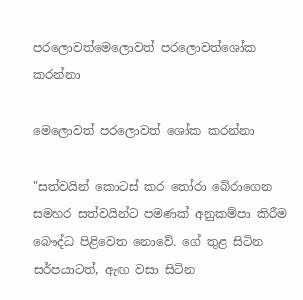පරලොවත්මෙලොවත් පරලොවත්ශෝක කරන්නා

මෙලොවත් පරලොවත් ශෝක කරන්නා

"සත්වයින් කොටස් කර තෝරා බේරාගෙන සමහර සත්වයින්ට පමණක් අනුකම්පා කිරීම බෞද්ධ පිළිවෙත නොවේ. ගේ තුළ සිටින සර්පයාටත්, ඇඟ වසා සිටින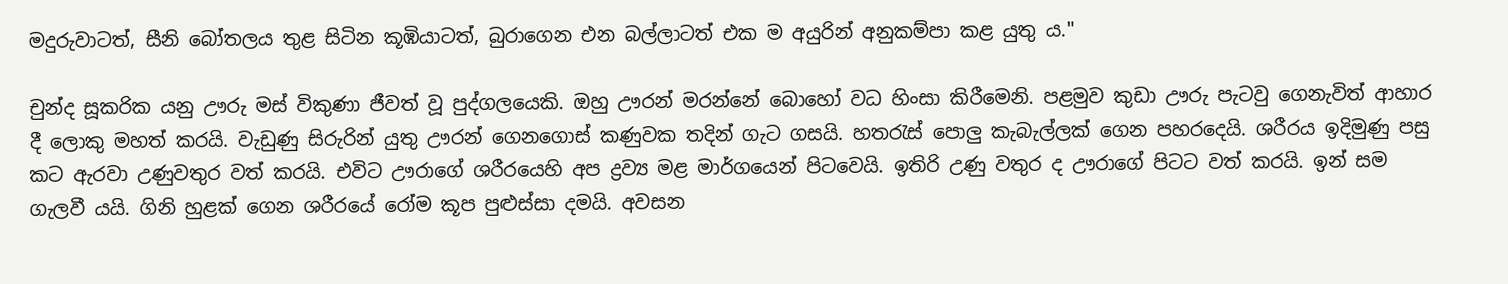මදුරුවාටත්, සීනි බෝතලය තුළ සිටින කූඹියාටත්, බුරාගෙන එන බල්ලාටත් එක ම අයුරින් අනුකම්පා කළ යුතු ය."

චුන්ද සූකරික යනු ඌරු මස් විකුණා ජීවත් වූ පුද්ගලයෙකි. ඔහු ඌරන් මරන්නේ බොහෝ වධ හිංසා කිරීමෙනි. පළමුව කුඩා ඌරු පැටවු ගෙනැවිත් ආහාර දී ලොකු මහත් කරයි. වැඩුණු සිරුරින් යුතු ඌරන් ගෙනගොස් කණුවක තදින් ගැට ගසයි. හතරැස් පොලු කැබැල්ලක් ගෙන පහරදෙයි. ශරීරය ඉදිමුණු පසු කට ඇරවා උණුවතුර වත් කරයි. එවිට ඌරාගේ ශරීරයෙහි අප ද්‍රව්‍ය මළ මාර්ගයෙන් පිටවෙයි. ඉතිරි උණු වතුර ද ඌරාගේ පිටට වත් කරයි. ඉන් සම ගැලවී යයි. ගිනි හුළක් ගෙන ශරීරයේ රෝම කූප පුළුස්සා දමයි. අවසන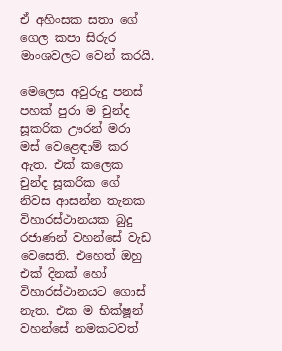ඒ අහිංසක සතා ගේ ගෙල කපා සිරුර මාංශවලට වෙන් කරයි.

මෙලෙස අවුරුදු පනස් පහක් පුරා ම චුන්ද සූකරික ඌරන් මරා මස් වෙළෙඳාම් කර ඇත. එක් කලෙක චුන්ද සූකරික ගේ නිවස ආසන්න තැනක විහාරස්ථානයක බුදු රජාණන් වහන්සේ වැඩ වෙසෙති. එහෙත් ඔහු එක් දිනක් හෝ විහාරස්ථානයට ගොස් නැත. එක ම භික්ෂූන් වහන්සේ නමකටවත්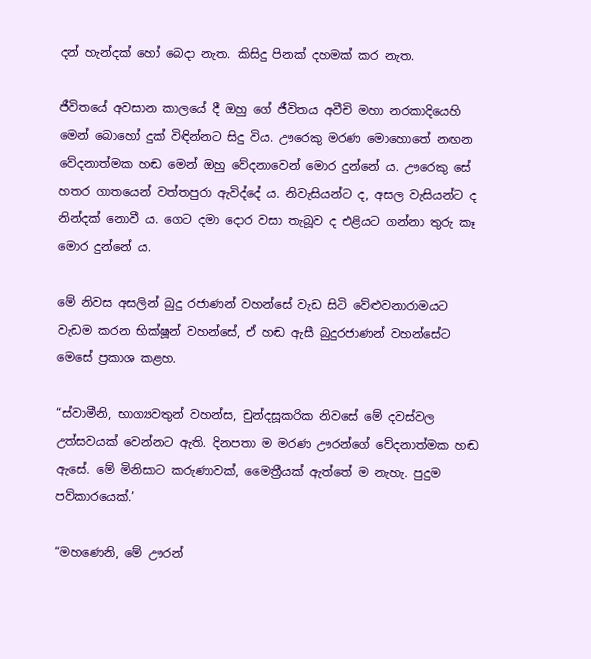දන් හැන්දක් හෝ බෙදා නැත. කිසිදු පිනක් දහමක් කර නැත.

ජීවිතයේ අවසාන කාලයේ දී ඔහු ගේ ජීවිතය අවීචි මහා නරකාදියෙහි මෙන් බොහෝ දුක් විඳින්නට සිදු විය. ඌරෙකු මරණ මොහොතේ නඟන වේදනාත්මක හඬ මෙන් ඔහු වේදනාවෙන් මොර දුන්නේ ය. ඌරෙකු සේ හතර ගාතයෙන් වත්තපුරා ඇවිද්දේ ය. නිවැසියන්ට ද, අසල වැසියන්ට ද නින්දක් නොවී ය. ගෙට දමා දොර වසා තැබූව ද එළියට ගන්නා තුරු කෑ මොර දුන්නේ ය.

මේ නිවස අසලින් බුදු රජාණන් වහන්සේ වැඩ සිටි වේළුවනාරාමයට වැඩම කරන භික්ෂූන් වහන්සේ, ඒ හඬ ඇසී බුදුරජාණන් වහන්සේට මෙසේ ප්‍රකාශ කළහ.

“ස්වාමීනි, භාග්‍යවතුන් වහන්ස, චුන්දසූකරික නිවසේ මේ දවස්වල උත්සවයක් වෙන්නට ඇති. දිනපතා ම මරණ ඌරන්ගේ වේදනාත්මක හඬ ඇසේ. මේ මිනිසාට කරුණාවක්, මෛත්‍රීයක් ඇත්තේ ම නැහැ. පුදුම පව්කාරයෙක්.’

“මහණෙනි, මේ ඌරන්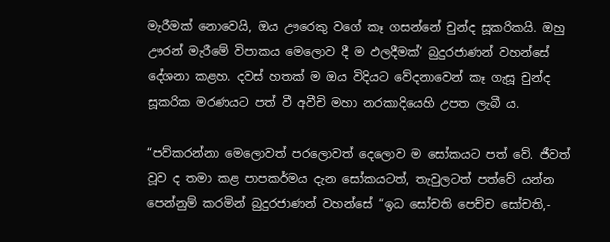මැරීමක් නොවෙයි, ඔය ඌරෙකු වගේ කෑ ගසන්නේ චුන්ද සූකරිකයි. ඔහු ඌරන් මැරීමේ විපාකය මෙලොව දී ම ඵලදීමක්’ බුදුරජාණන් වහන්සේ දේශනා කළහ. දවස් හතක් ම ඔය විදියට වේදනාවෙන් කෑ ගැසූ චුන්ද සූකරික මරණයට පත් වී අවීචි මහා නරකාදියෙහි උපත ලැබී ය.

“පව්කරන්නා මෙලොවත් පරලොවත් දෙලොව ම සෝකයට පත් වේ. ජීවත් වූව ද තමා කළ පාපකර්මය දැන සෝකයටත්, තැවුලටත් පත්වේ යන්න පෙන්නුම් කරමින් බුදුරජාණන් වහන්සේ “ඉධ සෝචති පෙච්ච සෝචති,-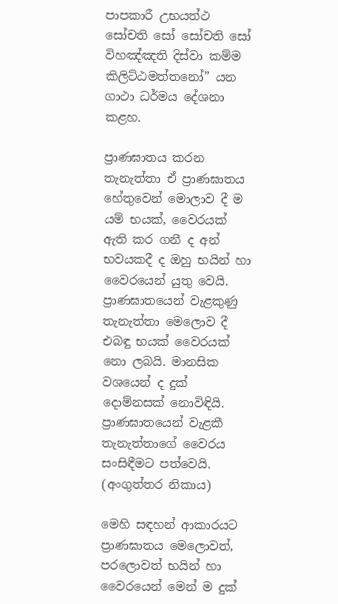පාපකාරී උභයත්ථ සෝචති සෝ සෝචති සෝ විහඤ්ඤති දිස්වා කම්ම කිලිට්ඨමත්තනෝ” යන ගාථා ධර්මය දේශනා කළහ.

ප්‍රාණඝාතය කරන තැනැත්තා ඒ ප්‍රාණඝාතය හේතුවෙන් මොලාව දී ම යම් භයක්, වෛරයක් ඇති කර ගනී ද අන් භවයකදී ද ඔහු භයින් හා වෛරයෙන් යුතු වෙයි. ප්‍රාණඝාතයෙන් වැළකුණු තැනැත්තා මෙලොව දී එබඳු භයක් වෛරයක් නො ලබයි. මානසික වශයෙන් ද දුක් දොම්නසක් නොවිඳියි. ප්‍රාණඝාතයෙන් වැළකී තැනැත්තාගේ වෛරය සංසිඳීමට පත්වෙයි.
(අංගුත්තර නිකාය)

මෙහි සඳහන් ආකාරයට ප්‍රාණඝාතය මෙලොවත්, පරලොවත් භයින් හා වෛරයෙන් මෙන් ම දුක්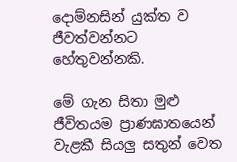දොම්නසින් යුක්ත ව ජීවත්වන්නට හේතුවන්නකි.

මේ ගැන සිතා මුළු ජීවිතයම ප්‍රාණඝාතයෙන් වැළකී සියලු සතුන් වෙත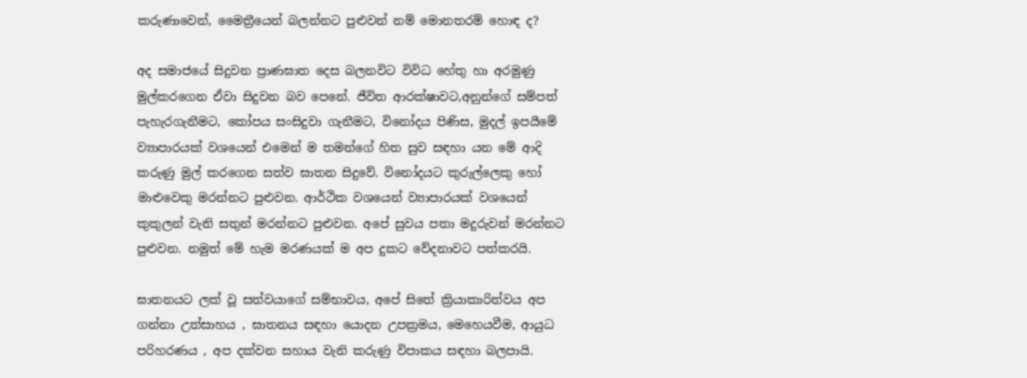කරුණාවෙන්, මෛත්‍රීයෙන් බලන්නට පුළුවන් නම් මොනතරම් හොඳ ද?

අද සමාජයේ සිදුවන ප්‍රාණඝාත දෙස බලනවිට විවිධ හේතු හා අරමුණු මුල්කරගෙන ඒවා සිදුවන බව පෙනේ. ජීවිත ආරක්ෂාවට,අනුන්ගේ සම්පත් පැහැරගැනීමට, කෝපය සංසිදුවා ගැනීමට, විනෝදය පිණිස, මුදල් ඉපයීමේ ව්‍යාපාරයක් වශයෙන් එමෙන් ම තමන්ගේ හිත සුව සඳහා යන මේ ආදි කරුණු මුල් කරගෙන සත්ව ඝාතන සිදුවේ. විනෝදයට කුරුල්ලෙකු හෝ මාළුවෙකු මරන්නට පුළුවන. ආර්ථික වශයෙන් ව්‍යාපාරයක් වශයෙන් කුකුලන් වැනි සතුන් මරන්නට පුළුවන. අපේ සුවය පතා මදුරුවන් මරන්නට පුළුවන. නමුත් මේ හැම මරණයක් ම අප දුකට වේදනාවට පත්කරයි.

ඝාතනයට ලක් වූ සත්වයාගේ සම්භාවය, අපේ සිතේ ක්‍රියාකාරිත්වය අප ගන්නා උත්සාහය , ඝාතනය සඳහා යොදන උපක්‍රමය, මෙහෙයවීම, ආයුධ පරිහරණය , අප දක්වන සහාය වැනි කරුණු විපාකය සඳහා බලපායි.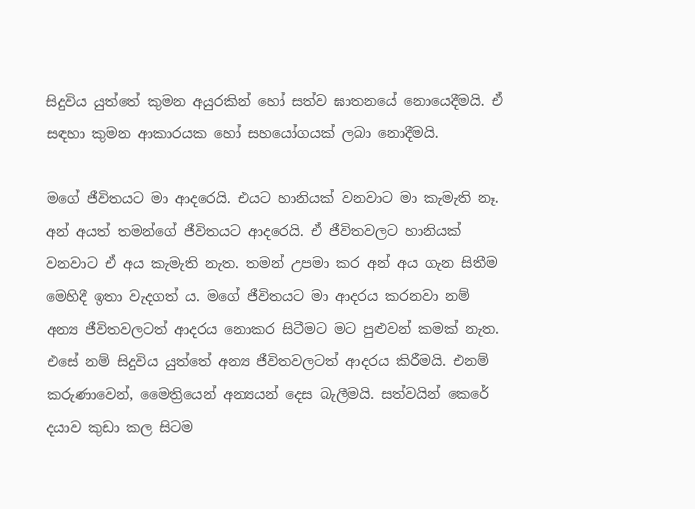සිදුවිය යුත්තේ කුමන අයුරකින් හෝ සත්ව ඝාතනයේ නොයෙදීමයි. ඒ සඳහා කුමන ආකාරයක හෝ සහයෝගයක් ලබා නොදීමයි.

මගේ ජීවිතයට මා ආදරෙයි. එයට හානියක් වනවාට මා කැමැති නෑ. අන් අයත් තමන්ගේ ජීවිතයට ආදරෙයි. ඒ ජීවිතවලට හානියක් වනවාට ඒ අය කැමැති නැත. තමන් උපමා කර අන් අය ගැන සිතීම මෙහිදී ඉතා වැදගත් ය. මගේ ජීවිතයට මා ආදරය කරනවා නම් අන්‍ය ජීවිතවලටත් ආදරය නොකර සිටීමට මට පුළුවන් කමක් නැත. එසේ නම් සිදුවිය යුත්තේ අන්‍ය ජීවිතවලටත් ආදරය කිරීමයි. එනම් කරුණාවෙන්, මෛත්‍රියෙන් අන්‍යයන් දෙස බැලීමයි. සත්වයින් කෙරේ දයාව කුඩා කල සිටම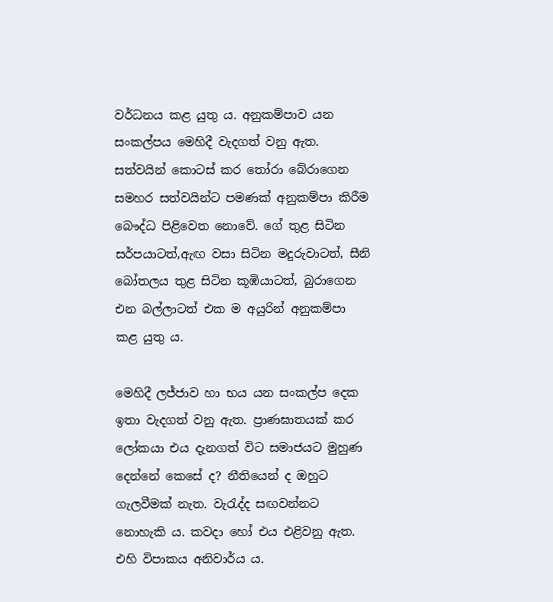වර්ධනය කළ යුතු ය. අනුකම්පාව යන සංකල්පය මෙහිදී වැදගත් වනු ඇත. සත්වයින් කොටස් කර තෝරා බේරාගෙන සමහර සත්වයින්ට පමණක් අනුකම්පා කිරීම බෞද්ධ පිළිවෙත නොවේ. ගේ තුළ සිටින සර්පයාටත්,ඇඟ වසා සිටින මදුරුවාටත්, සීනි බෝතලය තුළ සිටින කූඹියාටත්, බුරාගෙන එන බල්ලාටත් එක ම අයුරින් අනුකම්පා කළ යුතු ය.

මෙහිදී ලජ්ජාව හා භය යන සංකල්ප දෙක ඉතා වැදගත් වනු ඇත. ප්‍රාණඝාතයක් කර ලෝකයා එය දැනගත් විට සමාජයට මුහුණ දෙන්නේ කෙසේ ද? නීතියෙන් ද ඔහුට ගැලවීමක් නැත. වැරැද්ද සඟවන්නට නොහැකි ය. කවදා හෝ එය එළිවනු ඇත. එහි විපාකය අනිවාර්ය ය.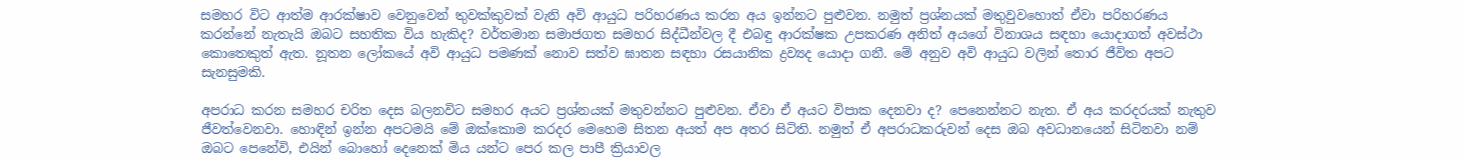සමහර විට ආත්ම ආරක්ෂාව වෙනුවෙන් තුවක්කුවක් වැනි අවි ආයුධ පරිහරණය කරන අය ඉන්නට පුළුවන. නමුත් ප්‍රශ්නයක් මතුවුවහොත් ඒවා පරිහරණය කරන්නේ නැතැයි ඔබට සහතික විය හැකිද? වර්තමාන සමාජගත සමහර සිද්ධීන්වල දී එබඳු ආරක්ෂක උපකරණ අනිත් අයගේ විනාශය සඳහා යොදාගත් අවස්ථා කොතෙකුත් ඇත. නූතන ලෝකයේ අවි ආයුධ පමණක් නොව සත්ව ඝාතන සඳහා රසයානික ද්‍රව්‍යද යොදා ගනී. මේ අනුව අවි ආයුධ වලින් තොර ජීවිත අපට සැනසුමකි.

අපරාධ කරන සමහර චරිත දෙස බලනවිට සමහර අයට ප්‍රශ්නයක් මතුවන්නට පුළුවන. ඒවා ඒ අයට විපාක දෙනවා ද? පෙනෙන්නට නැත. ඒ අය කරදරයක් නැතුව ජීවත්වෙනවා. හොඳින් ඉන්න අපටමයි මේ ඔක්කොම කරදර මෙහෙම සිතන අයත් අප අතර සිටිති. නමුත් ඒ අපරාධකරුවන් දෙස ඔබ අවධානයෙන් සිටිනවා නම් ඔබට පෙනේවි, එයින් බොහෝ දෙනෙක් මිය යන්ට පෙර කල පාපී ක්‍රියාවල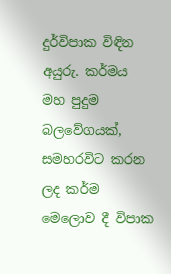දුර්විපාක විඳින අයුරු. කර්මය මහ පුදුම බලවේගයක්, සමහරවිට කරන ලද කර්ම මෙලොව දී විපාක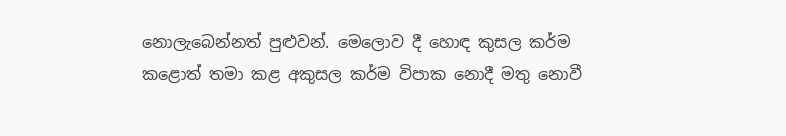නොලැබෙන්නත් පුළුවන්. මෙලොව දී හොඳ කුසල කර්ම කළොත් තමා කළ අකුසල කර්ම විපාක නොදී මතු නොවී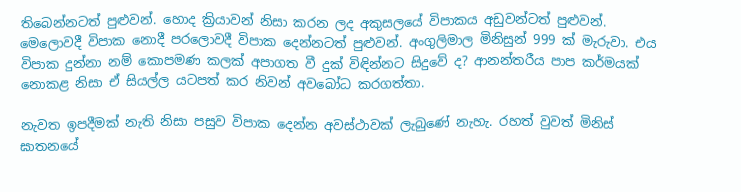තිබෙන්නටත් පුළුවන්. හොද ක්‍රියාවන් නිසා කරන ලද අකුසලයේ විපාකය අඩුවන්ටත් පුළුවන්. මෙලොවදී විපාක නොදී පරලොවදී විපාක දෙන්නටත් පුළුවන්. අංගුලිමාල මිනිසුන් 999 ක් මැරුවා. එය විපාක දුන්නා නම් කොපමණ කලක් අපාගත වී දුක් විඳින්නට සිදුවේ ද? ආනන්තරීය පාප කර්මයක් නොකළ නිසා ඒ සියල්ල යටපත් කර නිවන් අවබෝධ කරගත්තා.

නැවත ඉපදීමක් නැති නිසා පසුව විපාක දෙන්න අවස්ථාවක් ලැබුණේ නැහැ. රහත් වුවත් මිනිස් ඝාතනයේ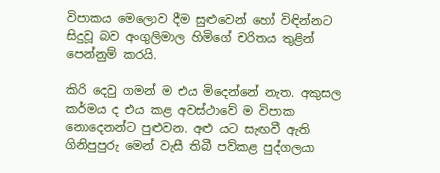විපාකය මෙලොව දීම සුළුවෙන් හෝ විඳින්නට සිදුවූ බව අංගුලිමාල හිමිගේ චරිතය තුළින් පෙන්නුම් කරයි.

කිරි දෙවු ගමන් ම එය මිදෙන්නේ නැත. අකුසල කර්මය ද එය කළ අවස්ථාවේ ම විපාක නොදෙනන්ට පුළුවන. අළු යට සැඟවී ඇති ගිනිපුපුරු මෙන් වැසී තිබී පව්කළ පුද්ගලයා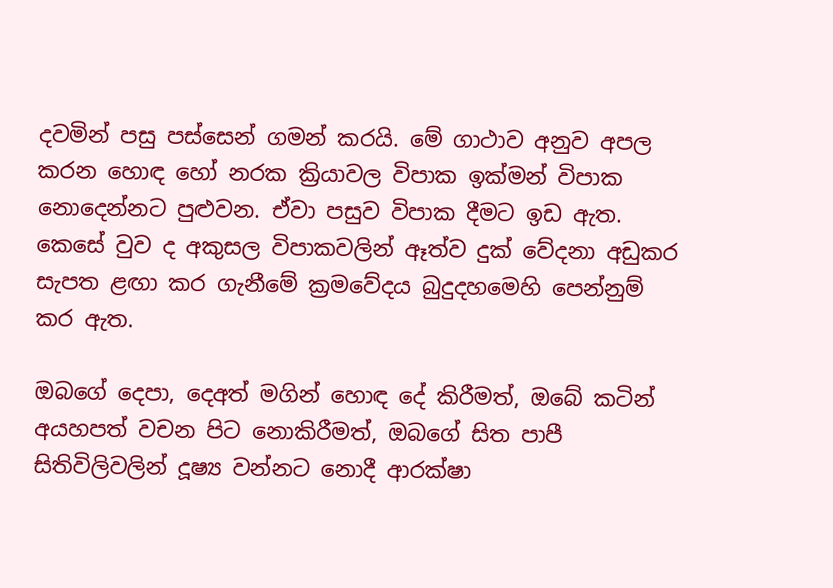දවමින් පසු පස්සෙන් ගමන් කරයි. මේ ගාථාව අනුව අපල කරන හොඳ හෝ නරක ක්‍රියාවල විපාක ඉක්මන් විපාක නොදෙන්නට පුළුවන. ඒවා පසුව විපාක දීමට ඉඩ ඇත. කෙසේ වුව ද අකුසල විපාකවලින් ඈත්ව දුක් වේදනා අඩුකර සැපත ළඟා කර ගැනීමේ ක්‍රමවේදය බුදුදහමෙහි පෙන්නුම් කර ඇත.

ඔබගේ දෙපා, දෙඅත් මගින් හොඳ දේ කිරීමත්, ඔබේ කටින් අයහපත් වචන පිට නොකිරීමත්, ඔබගේ සිත පාපී සිතිවිලිවලින් දූෂ්‍ය වන්නට නොදී ආරක්ෂා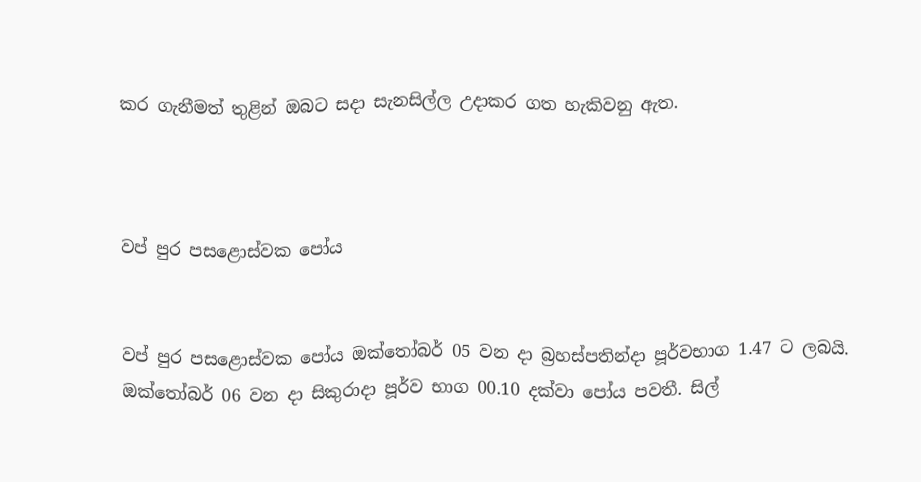කර ගැනීමත් තුළින් ඔබට සදා සැනසිල්ල උදාකර ගත හැකිවනු ඇත.



වප් පුර පසළොස්වක පෝය


වප් පුර පසළොස්වක පෝය ඔක්තෝබර් 05 වන දා බ්‍රහස්පතින්දා පූර්වභාග 1.47 ට ලබයි. ඔක්තෝබර් 06 වන දා සිකුරාදා පූර්ව භාග 00.10 දක්වා පෝය පවතී. සිල්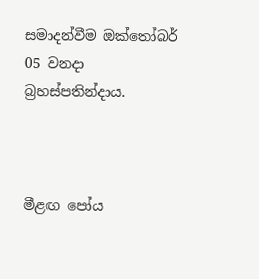සමාදන්වීම ඔක්තෝබර් 05 වනදා බ්‍රහස්පතින්දාය.



මීළඟ පෝය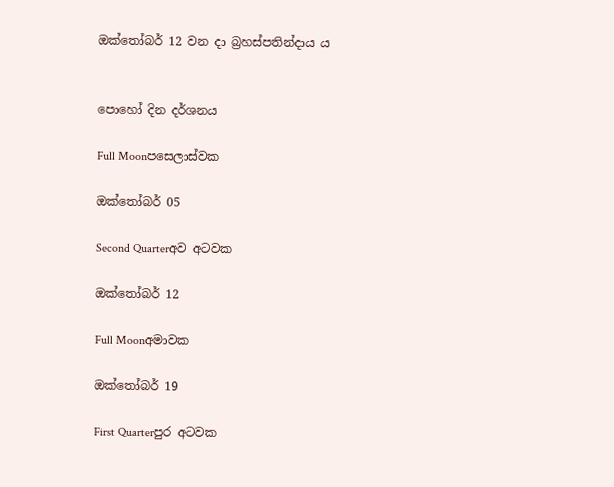ඔක්තෝබර් 12 වන දා බ්‍රහස්පතින්දාය ය


පොහෝ දින දර්ශනය

Full Moonපසෙලාස්වක

ඔක්තෝබර් 05

Second Quarterඅව අටවක

ඔක්තෝබර් 12

Full Moonඅමාවක

ඔක්තෝබර් 19

First Quarterපුර අටවක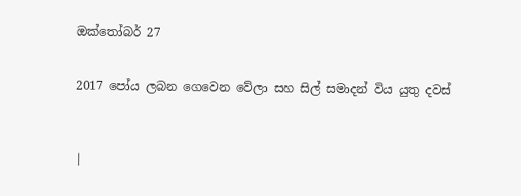ඔක්තෝබර් 27


2017 පෝය ලබන ගෙවෙන වේලා සහ සිල් සමාදන් විය යුතු දවස්



|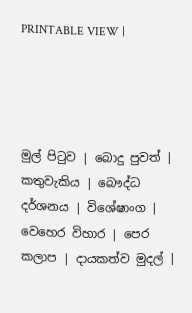PRINTABLE VIEW |




මුල් පිටුව | බොදු පුවත් | කතුවැකිය | බෞද්ධ දර්ශනය | විශේෂාංග | වෙහෙර විහාර | පෙර කලාප | දායකත්ව මුදල් |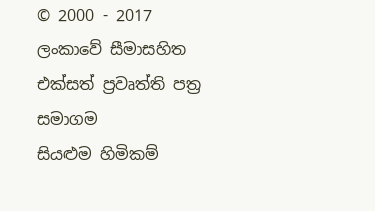© 2000 - 2017 ලංකාවේ සීමාසහිත එක්සත් ප්‍රවෘත්ති පත්‍ර සමාගම
සියළුම හිමිකම්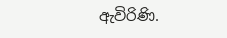ඇවිරිණි.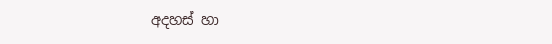අදහස් හා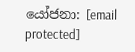යෝජනා: [email protected]